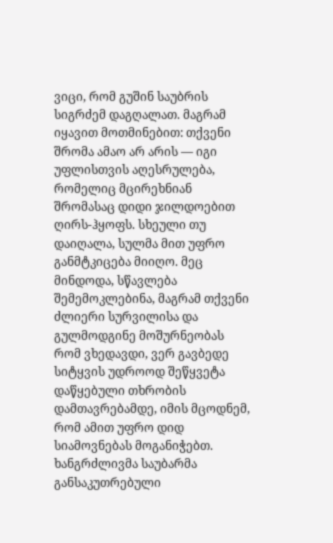ვიცი, რომ გუშინ საუბრის სიგრძემ დაგღალათ. მაგრამ იყავით მოთმინებით: თქვენი შრომა ამაო არ არის — იგი უფლისთვის აღესრულება, რომელიც მცირეხნიან შრომასაც დიდი ჯილდოებით ღირს-ჰყოფს. სხეული თუ დაიღალა, სულმა მით უფრო განმტკიცება მიიღო. მეც მინდოდა, სწავლება შემემოკლებინა, მაგრამ თქვენი ძლიერი სურვილისა და გულმოდგინე მოშურნეობას რომ ვხედავდი, ვერ გავბედე სიტყვის უდროოდ შეწყვეტა დაწყებული თხრობის დამთავრებამდე, იმის მცოდნემ, რომ ამით უფრო დიდ სიამოვნებას მოგანიჭებთ. ხანგრძლივმა საუბარმა განსაკუთრებული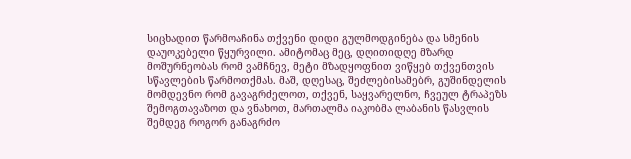სიცხადით წარმოაჩინა თქვენი დიდი გულმოდგინება და სმენის დაუოკებელი წყურვილი. ამიტომაც მეც, დღითიდღე მზარდ მოშურნეობას რომ ვამჩნევ, მეტი მზადყოფნით ვიწყებ თქვენთვის სწავლების წარმოთქმას. მაშ, დღესაც, შეძლებისამებრ, გუშინდელის მომდევნო რომ გავაგრძელოთ, თქვენ, საყვარელნო, ჩვეულ ტრაპეზს შემოგთავაზოთ და ვნახოთ, მართალმა იაკობმა ლაბანის წასვლის შემდეგ როგორ განაგრძო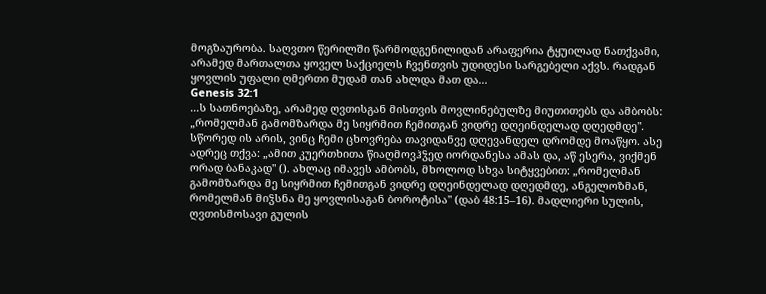მოგზაურობა. საღვთო წერილში წარმოდგენილიდან არაფერია ტყუილად ნათქვამი, არამედ მართალთა ყოველ საქციელს ჩვენთვის უდიდესი სარგებელი აქვს. რადგან ყოვლის უფალი ღმერთი მუდამ თან ახლდა მათ და...
Genesis 32:1
...ს სათნოებაზე, არამედ ღვთისგან მისთვის მოვლინებულზე მიუთითებს და ამბობს: „რომელმან გამომზარდა მე სიყრმით ჩემითგან ვიდრე დღეინდელად დღედმდე". სწორედ ის არის, ვინც ჩემი ცხოვრება თავიდანვე დღევანდელ დრომდე მოაწყო. ასე ადრეც თქვა: „ამით კუერთხითა წიაღმოვჰჴედ იორდანესა ამას და, აწ ესერა, ვიქმენ ორად ბანაკად" (). ახლაც იმავეს ამბობს, მხოლოდ სხვა სიტყვებით: „რომელმან გამომზარდა მე სიყრმით ჩემითგან ვიდრე დღეინდელად დღედმდე, ანგელოზმან, რომელმან მიჴსნა მე ყოვლისაგან ბოროტისა" (დაბ 48:15–16). მადლიერი სულის, ღვთისმოსავი გულის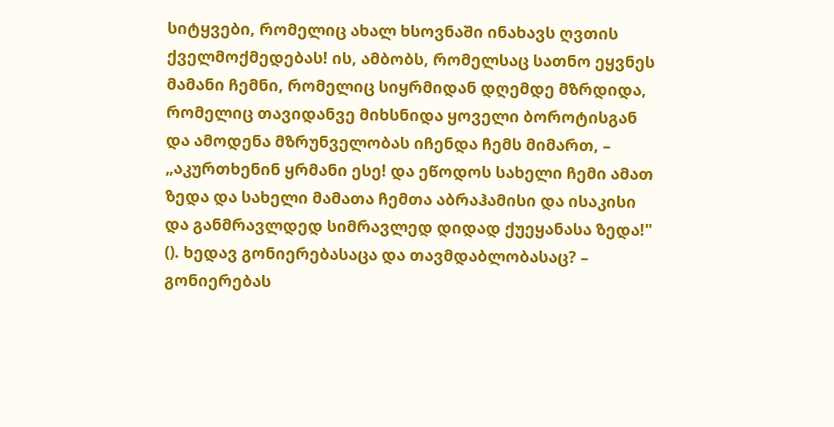სიტყვები, რომელიც ახალ ხსოვნაში ინახავს ღვთის ქველმოქმედებას! ის, ამბობს, რომელსაც სათნო ეყვნეს მამანი ჩემნი, რომელიც სიყრმიდან დღემდე მზრდიდა, რომელიც თავიდანვე მიხსნიდა ყოველი ბოროტისგან და ამოდენა მზრუნველობას იჩენდა ჩემს მიმართ, – „აკურთხენინ ყრმანი ესე! და ეწოდოს სახელი ჩემი ამათ ზედა და სახელი მამათა ჩემთა აბრაჰამისი და ისაკისი და განმრავლდედ სიმრავლედ დიდად ქუეყანასა ზედა!" (). ხედავ გონიერებასაცა და თავმდაბლობასაც? – გონიერებას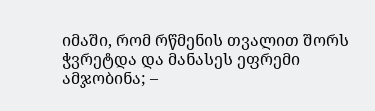იმაში, რომ რწმენის თვალით შორს ჭვრეტდა და მანასეს ეფრემი ამჯობინა; –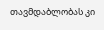თავმდაბლობას კი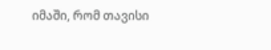იმაში, რომ თავისი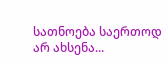სათნოება საერთოდ არ ახსენა...